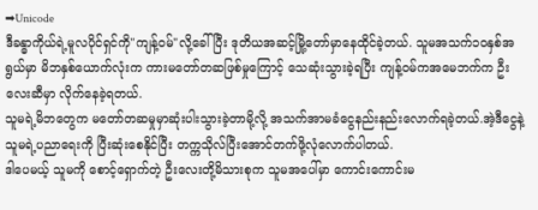➡Unicode
ဒီခန္ဓာကိုယ်ရဲ့မူလပိုင်ရှင်ကို"ကျန့်၀မ်"လို့ခေါ်ပြီး ဒုတိယအဆင့်မြို့တော်မှာနေထိုင်ခဲ့တယ်. သူမအသက်၁၀နှစ်အရွယ်မှာ မိဘနှစ်ယောက်လုံးက ကားမတော်တဆဖြစ်မှုကြောင့် သေဆုံးသွားခဲ့ရပြီး ကျန့်၀မ်ကအမေဘက်က ဦးလေးဆီမှာ လိုက်နေခဲ့ရတယ်.
သူမရဲ့မိဘတွေက မတော်တဆမှုမှာဆုံးပါးသွားခဲ့တာမို့လို့ အသက်အာမခံငွေနည်းနည်းလောက်ရခဲ့တယ်.အဲ့ဒီငွေနဲ့ သူမရဲ့ပညာရေးကို ပြီးဆုံးစေနိုင်ပြီး တက္ကသိုလ်ပြီးအောင်တက်ဖို့လုံလောက်ပါတယ်.
ဒါပေမယ့် သူမကို စောင့်ရှောက်တဲ့ ဦးလေးတို့မိသားစုက သူမအပေါ်မှာ ကောင်းကောင်းမ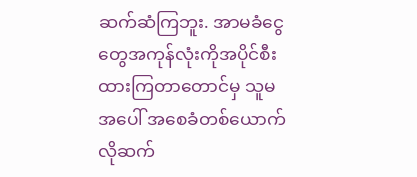ဆက်ဆံကြဘူး. အာမခံငွေတွေအကုန်လုံးကိုအပိုင်စီးထားကြတာတောင်မှ သူမအပေါ် အစေခံတစ်ယောက်လိုဆက်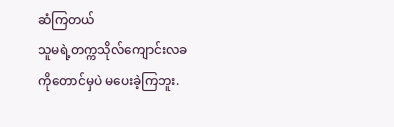ဆံကြတယ်
သူမရဲ့တက္ကသိုလ်ကျောင်းလခကိုတောင်မှပဲ မပေးခဲ့ကြဘူး.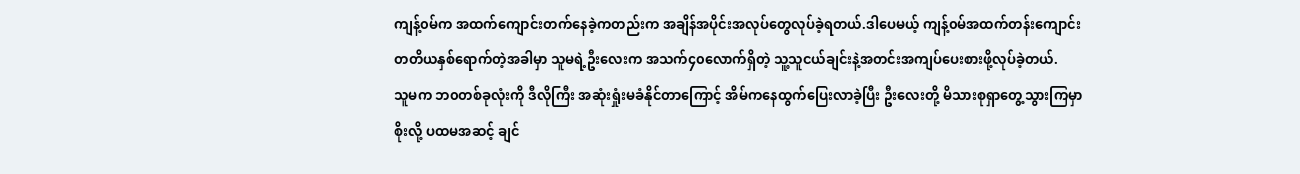ကျန့်၀မ်က အထက်ကျောင်းတက်နေခဲ့ကတည်းက အချိန်အပိုင်းအလုပ်တွေလုပ်ခဲ့ရတယ်.ဒါပေမယ့် ကျန့်၀မ်အထက်တန်းကျောင်း တတိယနှစ်ရောက်တဲ့အခါမှာ သူမရဲ့ဦးလေးက အသက်၄၀လောက်ရှိတဲ့ သူ့သူငယ်ချင်းနဲ့အတင်းအကျပ်ပေးစားဖို့လုပ်ခဲ့တယ်.
သူမက ဘ၀တစ်ခုလုံးကို ဒီလိုကြီး အဆုံးရှုံးမခံနိုင်တာကြောင့် အိမ်ကနေထွက်ပြေးလာခဲ့ပြီး ဦးလေးတို့ မိသားစုရှာတွေ့သွားကြမှာစိုးလို့ ပထမအဆင့် ချင်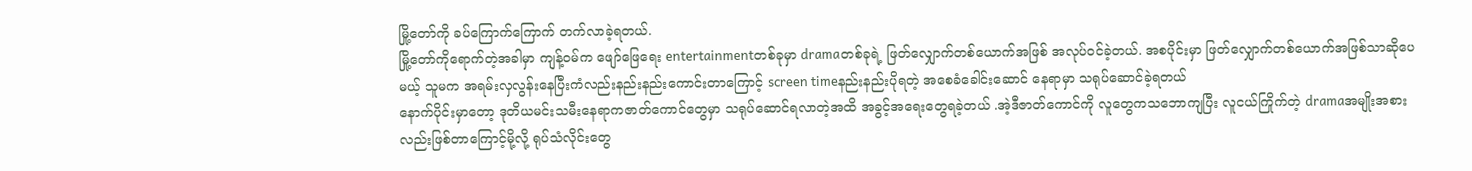မြို့တော်ကို ခပ်ကြောက်ကြောက် တက်လာခဲ့ရတယ်.
မြို့တော်ကိုရောက်တဲ့အခါမှာ ကျန့်၀မ်က ဖျော်ဖြေရေး entertainmentတစ်ခုမှာ dramaတစ်ခုရဲ့ ဖြတ်လျှောက်တစ်ယောက်အဖြစ် အလုပ်၀င်ခဲ့တယ်. အစပိုင်းမှာ ဖြတ်လျှောက်တစ်ယောက်အဖြစ်သာဆိုပေမယ့် သူမက အရမ်းလှလွန်းနေပြီးကံလည်းနည်းနည်းကောင်းတာကြောင့် screen timeနည်းနည်းပိုရတဲ့ အစေခံခေါင်းဆောင် နေရာမှာ သရုပ်ဆောင်ခဲ့ရတယ်
နောက်ပိုင်းမှာတော့ ဒုတိယမင်းသမီးနေရာကဇာတ်ကောင်တွေမှာ သရုပ်ဆောင်ရလာတဲ့အထိ အခွင့်အရေးတွေရခဲ့တယ် .အဲ့ဒီဇာတ်ကောင်ကို လူတွေကသဘောကျပြီး လူငယ်ကြိုက်တဲ့ dramaအမျိုးအစားလည်းဖြစ်တာကြောင့်မို့လို့ ရုပ်သံလိုင်းတွေ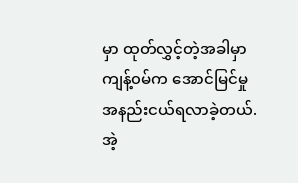မှာ ထုတ်လွှင့်တဲ့အခါမှာ ကျန့်၀မ်က အောင်မြင်မှု အနည်းငယ်ရလာခဲ့တယ်.
အဲ့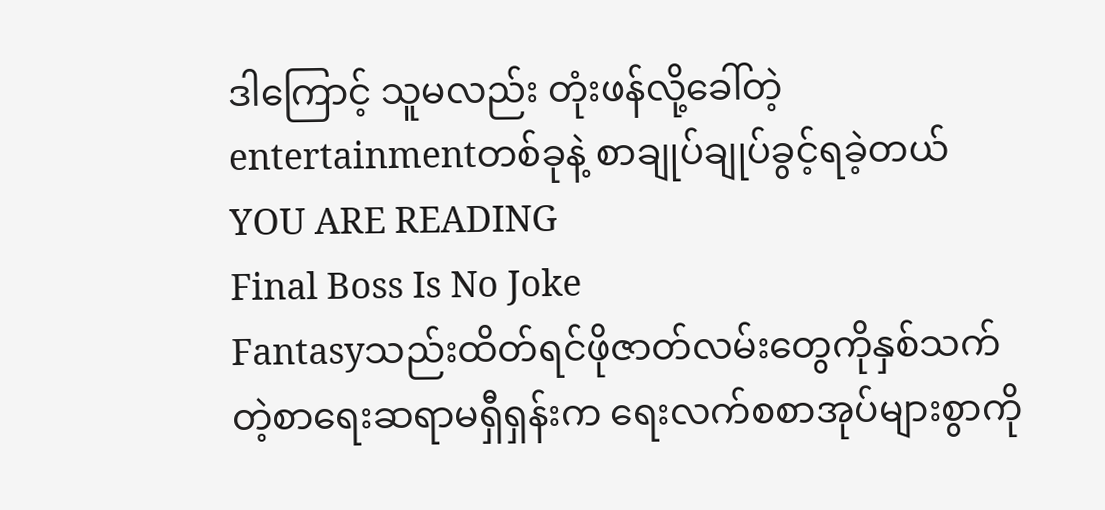ဒါကြောင့် သူမလည်း တုံးဖန်လို့ခေါ်တဲ့ entertainmentတစ်ခုနဲ့ စာချုပ်ချုပ်ခွင့်ရခဲ့တယ်
YOU ARE READING
Final Boss Is No Joke
Fantasyသည်းထိတ်ရင်ဖိုဇာတ်လမ်းတွေကိုနှစ်သက်တဲ့စာရေးဆရာမရှီရှန်းက ရေးလက်စစာအုပ်များစွာကို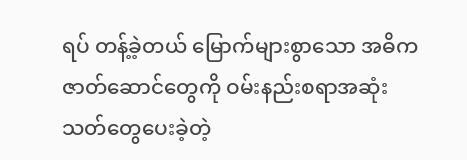ရပ် တန့်ခဲ့တယ် မြောက်များစွာသော အဓိကဇာတ်ဆောင်တွေကို ဝမ်းနည်းစရာအဆုံးသတ်တွေပေးခဲ့တဲ့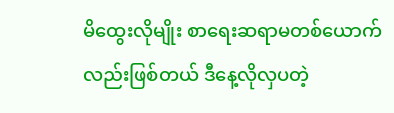မိထွေးလိုမျိုး စာရေးဆရာမတစ်ယောက်လည်းဖြစ်တယ် ဒီနေ့လိုလှပတဲ့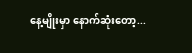နေ့မျိုးမှာ နောက်ဆုံးတော့...